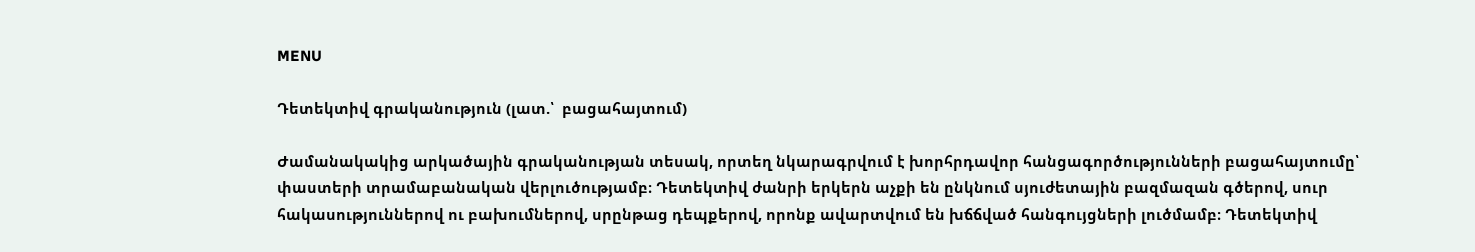MENU

Դետեկտիվ գրականություն (լատ.՝  բացահայտում)

Ժամանակակից արկածային գրականության տեսակ, որտեղ նկարագրվում է խորհրդավոր հանցագործությունների բացահայտումը՝ փաստերի տրամաբանական վերլուծությամբ։ Դետեկտիվ ժանրի երկերն աչքի են ընկնում սյուժետային բազմազան գծերով, սուր հակասություններով ու բախումներով, սրընթաց դեպքերով, որոնք ավարտվում են խճճված հանգույցների լուծմամբ։ Դետեկտիվ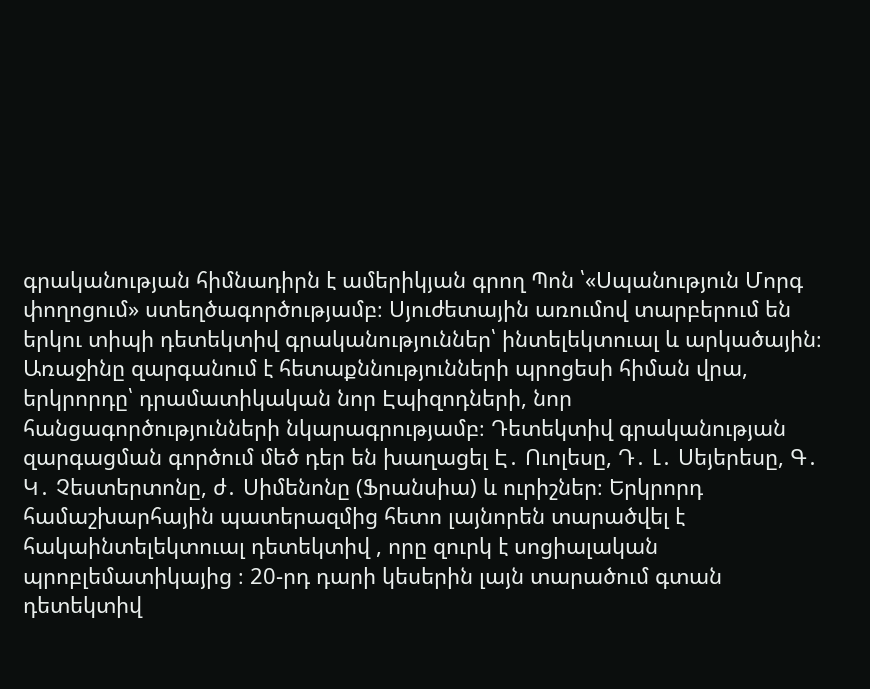գրականության հիմնադիրն է ամերիկյան գրող Պոն ՝«Սպանություն Մորգ փողոցում» ստեղծագործությամբ։ Սյուժետային առումով տարբերում են երկու տիպի դետեկտիվ գրականություններ՝ ինտելեկտուալ և արկածային։ Առաջինը զարգանում է հետաքննությունների պրոցեսի հիման վրա, երկրորդը՝ դրամատիկական նոր Էպիզոդների, նոր հանցագործությունների նկարագրությամբ։ Դետեկտիվ գրականության զարգացման գործում մեծ դեր են խաղացել Է․ Ուոլեսը, Դ․ Լ․ Սեյերեսը, Գ․ Կ․ Չեստերտոնը, ժ․ Սիմենոնը (Ֆրանսիա) և ուրիշներ։ Երկրորդ համաշխարհային պատերազմից հետո լայնորեն տարածվել է հակաինտելեկտուալ դետեկտիվ , որը զուրկ է սոցիալական պրոբլեմատիկայից ։ 20-րդ դարի կեսերին լայն տարածում գտան դետեկտիվ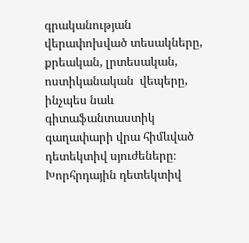գրականության վերափոխված տեսակները, քրեական, լրտեսական, ոստիկանական  վեպերը, ինչպես նաև գիտաֆանտաստիկ գաղափարի վրա հիմևված դետեկտիվ սյուժեները։ Խորհրդային դետեկտիվ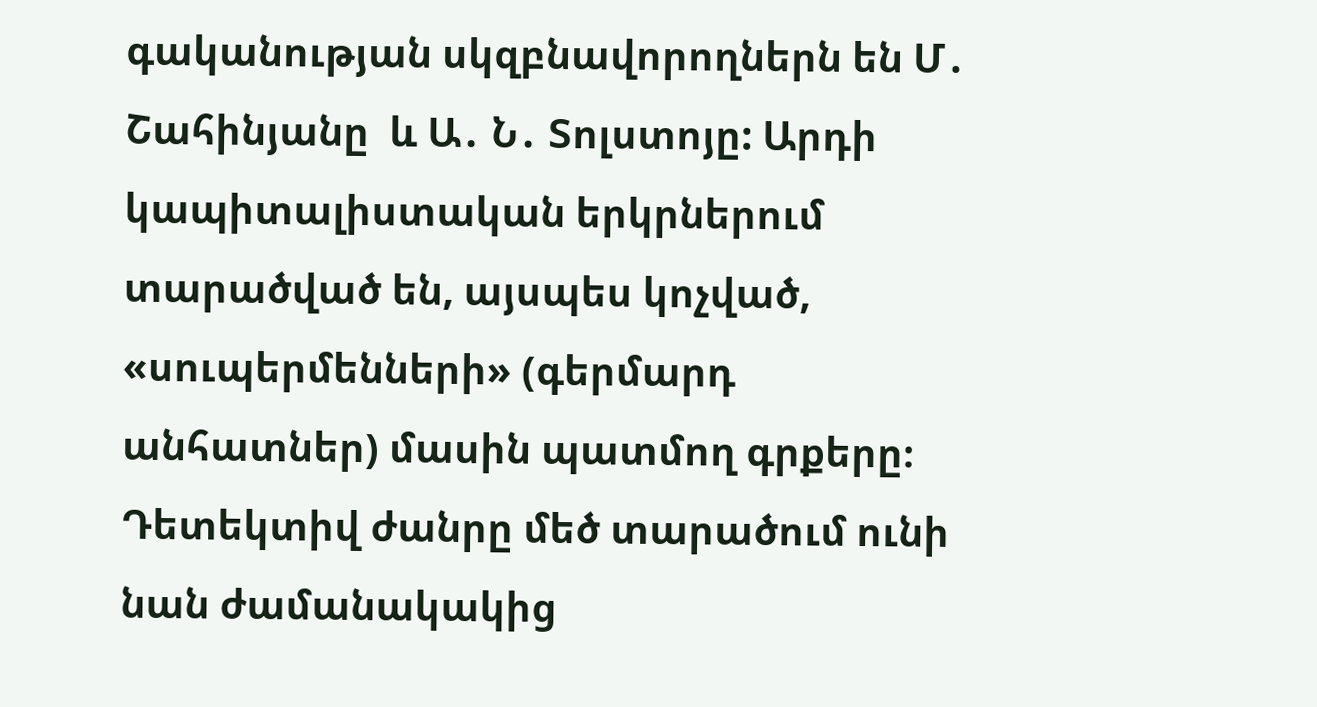գականության սկզբնավորողներն են Մ․ Շահինյանը  և Ա․ Ն․ Տոլստոյը: Արդի կապիտալիստական երկրներում տարածված են, այսպես կոչված, «սուպերմենների» (գերմարդ անհատներ) մասին պատմող գրքերը։ Դետեկտիվ ժանրը մեծ տարածում ունի նան ժամանակակից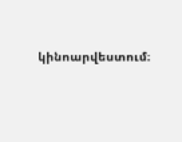կինոարվեստում։